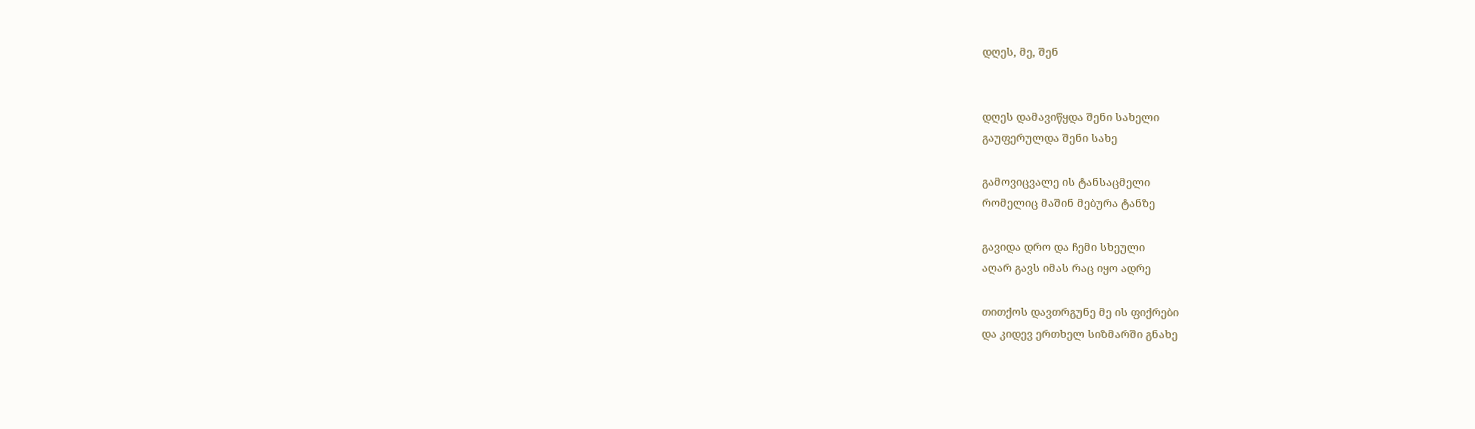დღეს, მე, შენ


დღეს დამავიწყდა შენი სახელი
გაუფერულდა შენი სახე

გამოვიცვალე ის ტანსაცმელი
რომელიც მაშინ მებურა ტანზე

გავიდა დრო და ჩემი სხეული
აღარ გავს იმას რაც იყო ადრე

თითქოს დავთრგუნე მე ის ფიქრები
და კიდევ ერთხელ სიზმარში გნახე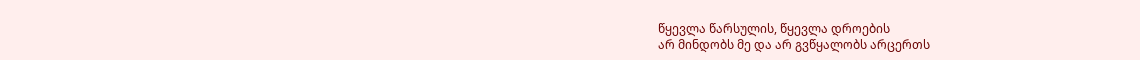წყევლა წარსულის, წყევლა დროების
არ მინდობს მე და არ გვწყალობს არცერთს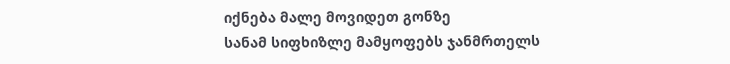იქნება მალე მოვიდეთ გონზე
სანამ სიფხიზლე მამყოფებს ჯანმრთელს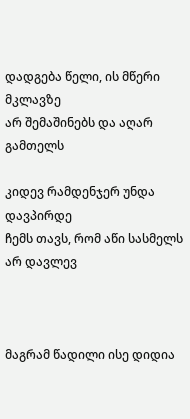დადგება წელი, ის მწერი მკლავზე
არ შემაშინებს და აღარ გამთელს

კიდევ რამდენჯერ უნდა დავპირდე
ჩემს თავს, რომ აწი სასმელს არ დავლევ



მაგრამ წადილი ისე დიდია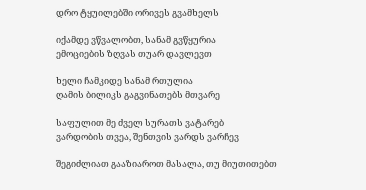დრო ტყუილებში ორივეს გვამხელს

იქამდე ვწვალობთ, სანამ გვწყურია
ემოციების ზღვას თუარ დავლევთ

ხელი ჩამკიდე სანამ რთულია
ღამის ბილიკს გაგვინათებს მთვარე

საფულით მე ძველ სურათს ვატარებ
ვარდობის თვეა, შენთვის ვარდს ვარჩევ

შეგიძლიათ გააზიაროთ მასალა, თუ მიუთითებთ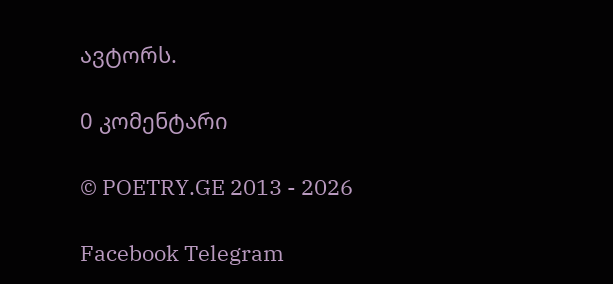ავტორს.

0 კომენტარი

© POETRY.GE 2013 - 2026

Facebook Telegram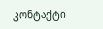კონტაქტი